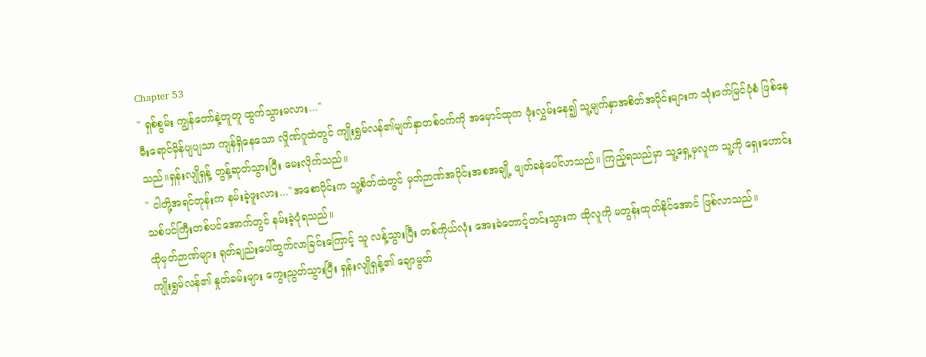Chapter 53
" ရှစ်စွမ်း ကျွန်တော်နဲ့တူတူ ထွက်သွားမလား..."
မီးရောင်မှိန်ပျပျသာ ကျန်ရှိနေသော လှိုဏ်ဂူထဲတွင် ကျိုးရွှမ်လန်၏မျက်နှာတစ်ဝက်ကို အမှောင်ထုက ဖုံးလွှမ်းနေ၍ သူ့မျက်နှာအစိတ်အပိုင်းများက သုံးဖက်မြင်ပုံစံ ဖြစ်နေသည်။ရှန်းလျိုရှန့် တွန့်ဆုတ်သွားပြီး မေးလိုက်သည်။
" ငါတို့အရင်တုန်းက နမ်းခဲ့ဖူးလား..."အစောပိုင်းက သူ့စိတ်ထဲတွင် မှတ်ဉာဏ်အပိုင်းအစအချို့ ဖျတ်ခနဲပေါ်လာသည်။ ကြည့်ရသည်မှာ သူ့ရှေ့မှလူက သူ့ကို ရှေးဟောင်းသစ်ပင်ကြီးတစ်ပင်အောက်တွင် နမ်းခဲ့ပုံရသည်။
ထိုမှတ်ဉာဏ်များ ရုတ်ချည်းပေါ်ထွက်လာခြင်းကြောင့် သူ လန့်သွားပြီး တစ်ကိုယ်လုံး အေးခဲတောင့်တင်းသွားက ထိုလူကို မတွန်းထုတ်နိုင်အောင် ဖြစ်လာသည်။
ကျိုးရွှမ်လန်၏ နှုတ်ခမ်းများ ကွေးညွတ်သွားပြီး ရှန်းလျိုရှန့်၏ ချောမွတ်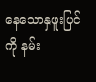နေသောနှဖူးပြင်ကို နမ်း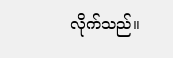လိုက်သည်။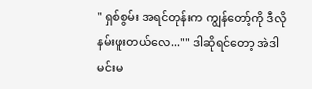" ရှစ်စွမ်း အရင်တုန်းက ကျွန်တော့်ကို ဒီလိုနမ်းဖူးတယ်လေ..."" ဒါဆိုရင်တော့ အဲဒါ မင်းမ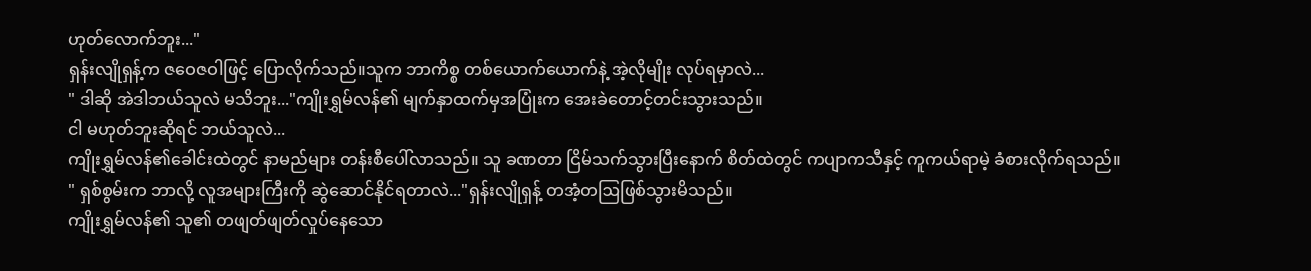ဟုတ်လောက်ဘူး..."
ရှန်းလျိုရှန့်က ဇဝေဇဝါဖြင့် ပြောလိုက်သည်။သူက ဘာကိစ္စ တစ်ယောက်ယောက်နဲ့ အဲ့လိုမျိုး လုပ်ရမှာလဲ...
" ဒါဆို အဲဒါဘယ်သူလဲ မသိဘူး..."ကျိုးရွှမ်လန်၏ မျက်နှာထက်မှအပြုံးက အေးခဲတောင့်တင်းသွားသည်။
ငါ မဟုတ်ဘူးဆိုရင် ဘယ်သူလဲ...
ကျိုးရွှမ်လန်၏ခေါင်းထဲတွင် နာမည်များ တန်းစီပေါ်လာသည်။ သူ ခဏတာ ငြိမ်သက်သွားပြီးနောက် စိတ်ထဲတွင် ကပျာကသီနှင့် ကူကယ်ရာမဲ့ ခံစားလိုက်ရသည်။
" ရှစ်စွမ်းက ဘာလို့ လူအများကြီးကို ဆွဲဆောင်နိုင်ရတာလဲ..."ရှန်းလျိုရှန့် တအံ့တဩဖြစ်သွားမိသည်။
ကျိုးရွှမ်လန်၏ သူ၏ တဖျတ်ဖျတ်လှုပ်နေသော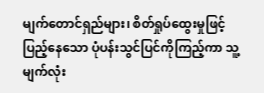မျက်တောင်ရှည်များ၊ စိတ်ရှုပ်ထွေးမှုဖြင့် ပြည့်နေသော ပုံပန်းသွင်ပြင်ကိုကြည့်ကာ သူ့မျက်လုံး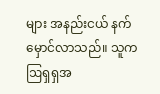များ အနည်းငယ် နက်မှောင်လာသည်။ သူက ဩရှရှအ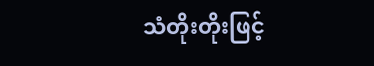သံတိုးတိုးဖြင့်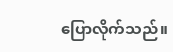ပြောလိုက်သည်။